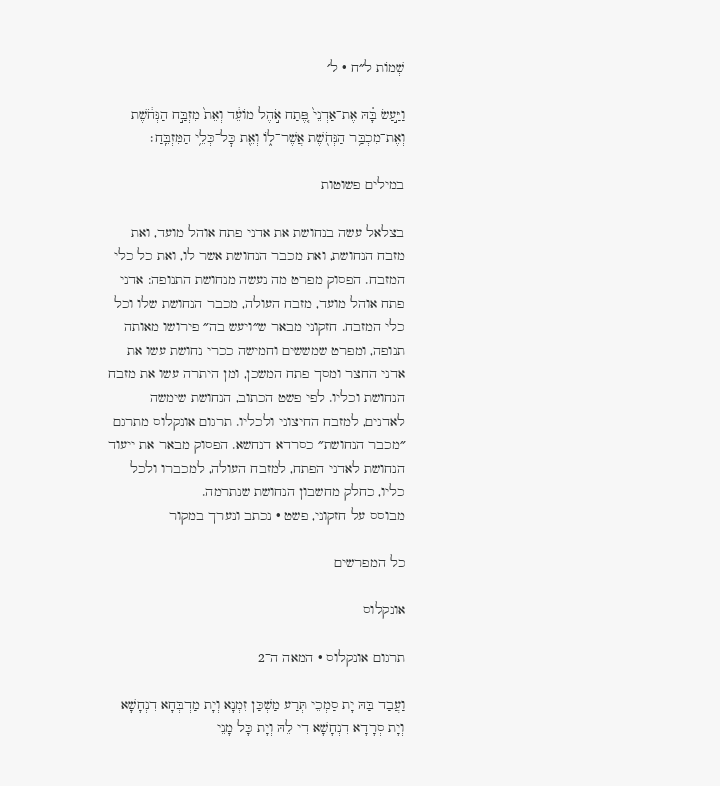שְׁמוֹת ל״ח · ל׳

וַיַּ֣עַשׂ בָּ֗הּ אֶת־אַדְנֵי֙ פֶּ֚תַח אֹ֣הֶל מוֹעֵ֔ד וְאֵת֙ מִזְבַּ֣ח הַנְּחֹ֔שֶׁת וְאֶת־מִכְבַּ֥ר הַנְּחֹ֖שֶׁת אֲשֶׁר־ל֑וֹ וְאֵ֖ת כׇּל־כְּלֵ֥י הַמִּזְבֵּֽחַ׃

במילים פשוטות

בצלאל עשה בנחושת את אדני פתח אוהל מועד, ואת מזבח הנחושת, ואת מכבר הנחושת אשר לו, ואת כל כלי המזבח. הפסוק מפרט מה נעשה מנחושת התנופה: אדני פתח אוהל מועד, מזבח העולה, מכבר הנחושת שלו וכל כלי המזבח. חזקוני מבאר ש״ויעש בה״ פירושו מאותה תנופה, ומפרט שמששים וחמישה ככרי נחושת עשו את אדני החצר ומסך פתח המשכן, ומן היתרה עשו את מזבח הנחושת וכליו. לפי פשט הכתוב, הנחושת שימשה לאדנים, למזבח החיצוני ולכליו. תרגום אונקלוס מתרגם ״מכבר הנחושת״ כסרדא דנחשא. הפסוק מבאר את ייעוד הנחושת לאדני הפתח, למזבח העולה, למכברו ולכל כליו, כחלק מחשבון הנחושת שנתרמה.
מבוסס על חזקוני, פשט · נכתב ונערך במקור

כל המפרשים

אונקלוס

תרגום אונקלוס · המאה ה־2

וַעֲבַד בַּהּ יָת סַמְכֵי תְּרַע מַשְׁכַּן זִמְנָא וְיָת מַדְבְּחָא דִנְחָשָׁא וְיָת סְרָדָא דִנְחָשָׁא דִי לֵהּ וְיָת כָּל מָנֵי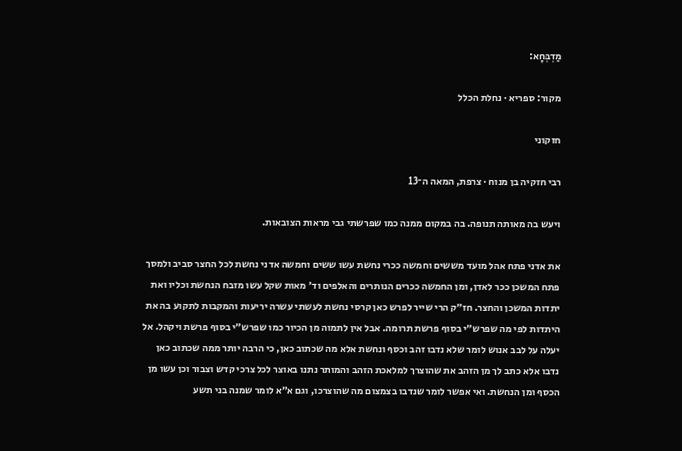מַדְבְּחָא:

מקור: ספריא · נחלת הכלל

חזקוני

רבי חזקיה בן מנוח · צרפת, המאה ה־13

ויעש בה מאותה תנופה. בה במקום ממנה כמו שפרשתי גבי מראות הצובאות.

את אדני פתח אהל מועד מששים וחמשה ככרי נחשת עשו ששים וחמשה אדני נחשת לכל החצר סביב ולמסך פתח המשכן ככר לאדן, ומן החמשה ככרים הנותרים והאלפים וד׳ מאות שקל עשו מזבח הנחשת וכליו ואת יתדות המשכן והחצר. חז״ק הרי שייר לפרש כאן קרסי נחשת לעשתי עשרה יריעות והמקבות לתקוע בה את היתדות לפי מה שפרש״י בסוף פרשת תרומה. אבל אין לתמוה מן הכיור כמו שפרש״י בסוף פרשת ויקהל. אל יעלה על לבב אנוש לומר שלא נדבו זהב וכסף ונחשת אלא מה שכתוב כאן, כי הרבה יותר ממה שכתוב כאן נדבו אלא כתב לך מן הזהב את שהוצרך למלאכת הזהב והמותר נתנו באוצר לכל צרכי קדש וצבור וכן עשו מן הכסף ומן הנחשת. ואי אפשר לומר שנדבו בצמצום מה שהוצרכו, וגם א״א לומר שמנה בני תשע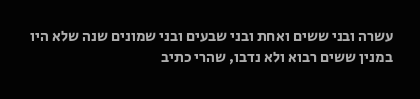עשרה ובני ששים ואחת ובני שבעים ובני שמונים שנה שלא היו במנין ששים רבוא ולא נדבו, שהרי כתיב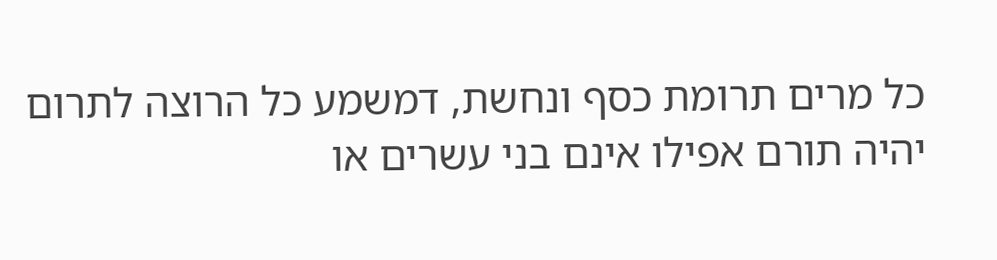כל מרים תרומת כסף ונחשת, דמשמע כל הרוצה לתרום יהיה תורם אפילו אינם בני עשרים או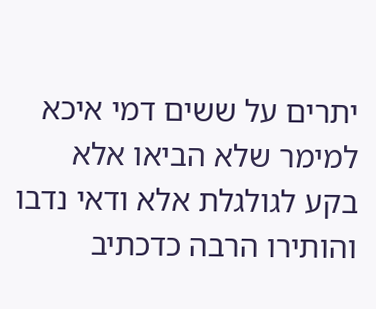יתרים על ששים דמי איכא למימר שלא הביאו אלא בקע לגולגלת אלא ודאי נדבו והותירו הרבה כדכתיב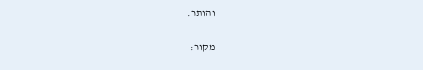והותר.

מקור: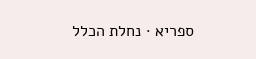ספריא · נחלת הכלל